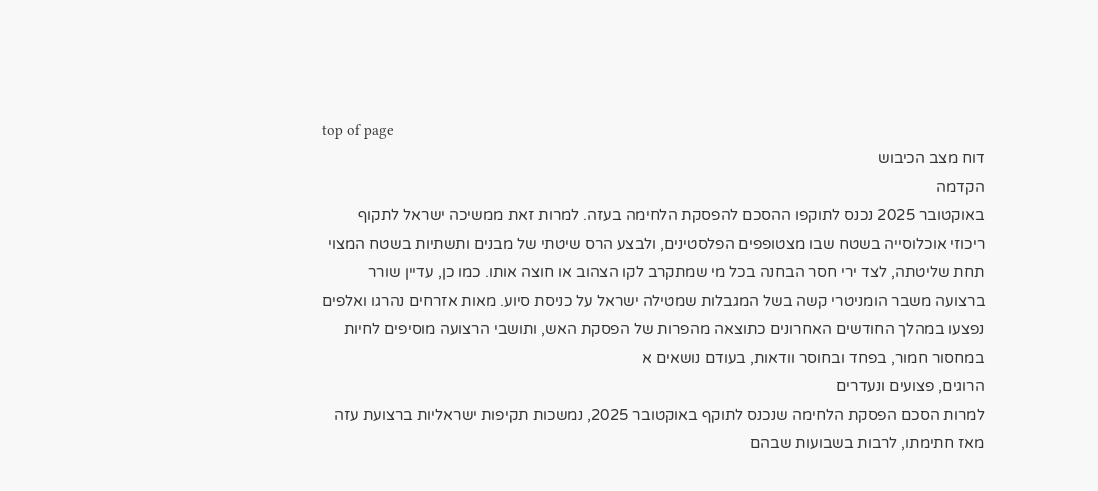top of page
דוח מצב הכיבוש
הקדמה
באוקטובר 2025 נכנס לתוקפו ההסכם להפסקת הלחימה בעזה. למרות זאת ממשיכה ישראל לתקוף ריכוזי אוכלוסייה בשטח שבו מצטופפים הפלסטינים, ולבצע הרס שיטתי של מבנים ותשתיות בשטח המצוי תחת שליטתה, לצד ירי חסר הבחנה בכל מי שמתקרב לקו הצהוב או חוצה אותו. כמו כן, עדיין שורר ברצועה משבר הומניטרי קשה בשל המגבלות שמטילה ישראל על כניסת סיוע. מאות אזרחים נהרגו ואלפים נפצעו במהלך החודשים האחרונים כתוצאה מהפרות של הפסקת האש, ותושבי הרצועה מוסיפים לחיות במחסור חמור, בפחד ובחוסר וודאות, בעודם נושאים א
הרוגים, פצועים ונעדרים
למרות הסכם הפסקת הלחימה שנכנס לתוקף באוקטובר 2025, נמשכות תקיפות ישראליות ברצועת עזה מאז חתימתו, לרבות בשבועות שבהם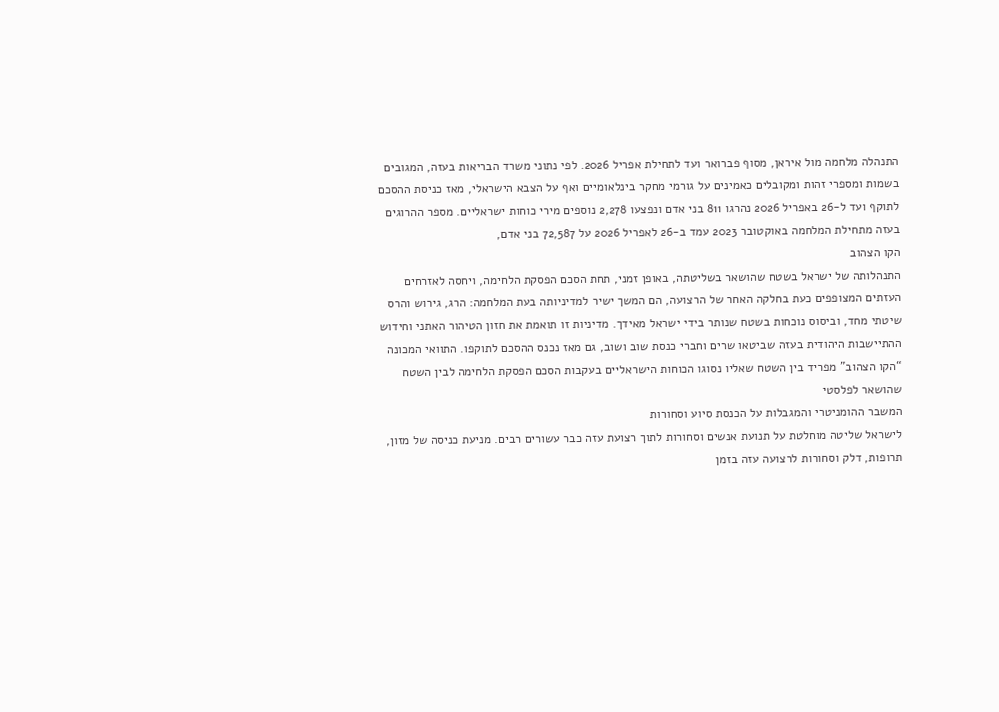התנהלה מלחמה מול איראן, מסוף פברואר ועד לתחילת אפריל 2026. לפי נתוני משרד הבריאות בעזה, המגובים בשמות ומספרי זהות ומקובלים כאמינים על גורמי מחקר בינלאומיים ואף על הצבא הישראלי, מאז כניסת ההסכם לתוקף ועד ל-26 באפריל 2026 נהרגו 811 בני אדם ונפצעו 2,278 נוספים מירי כוחות ישראליים. מספר ההרוגים בעזה מתחילת המלחמה באוקטובר 2023 עמד ב-26 לאפריל 2026 על 72,587 בני אדם,
הקו הצהוב
התנהלותה של ישראל בשטח שהושאר בשליטתה, באופן זמני, תחת הסכם הפסקת הלחימה, ויחסה לאזרחים העזתים המצופפים כעת בחלקה האחר של הרצועה, הם המשך ישיר למדיניותה בעת המלחמה: הרג, גירוש והרס שיטתי מחד, וביסוס נוכחות בשטח שנותר בידי ישראל מאידך. מדיניות זו תואמת את חזון הטיהור האתני וחידוש ההתיישבות היהודית בעזה שביטאו שרים וחברי כנסת שוב ושוב, גם מאז נכנס ההסכם לתוקפו. התוואי המכונה “הקו הצהוב” מפריד בין השטח שאליו נסוגו הכוחות הישראליים בעקבות הסכם הפסקת הלחימה לבין השטח שהושאר לפלסטי
המשבר ההומניטרי והמגבלות על הכנסת סיוע וסחורות
לישראל שליטה מוחלטת על תנועת אנשים וסחורות לתוך רצועת עזה כבר עשורים רבים. מניעת כניסה של מזון, תרופות, דלק וסחורות לרצועה עזה בזמן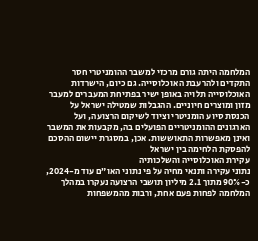המלחמה היתה גורם מרכזי למשבר ההומניטרי חסר התקדים ולהרעבת האוכלוסייה. גם כיום, הישרדות האוכלוסייה תלויה באופן ישיר בפתיחת המעברים למעבר מזון ומוצרים חיוניים. ההגבלות שמטילה ישראל על הכנסת סיוע הומניטרי וציוד לשיקום הרצועה, ועל הארגונים ההומניטריים הפועלים בה, מקבעות את המשבר ואינן מאפשרות התאוששות. אכן, במסגרת יישום ההסכם להפסקת הלחימה בין ישראל
עקירת האוכלוסייה והשלכותיה
נתוני עקירה ותנאי מחיה על פי נתוני האו״ם עוד מ-2024, כ-90% מתוך 2.1 מיליון תושבי הרצועה נעקרו במהלך המלחמה לפחות פעם אחת, ורבות מהמשפחות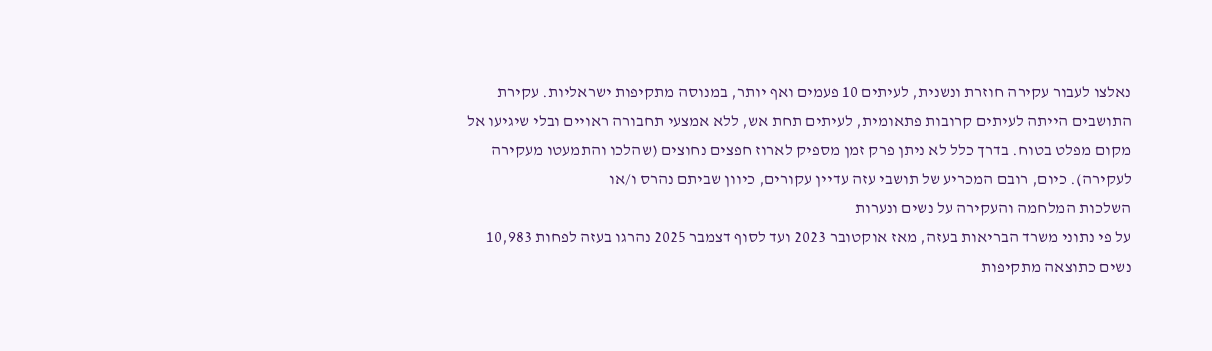נאלצו לעבור עקירה חוזרת ונשנית, לעיתים 10 פעמים ואף יותר, במנוסה מתקיפות ישראליות. עקירת התושבים הייתה לעיתים קרובות פתאומית, לעיתים תחת אש, ללא אמצעי תחבורה ראויים ובלי שיגיעו אל מקום מפלט בטוח. בדרך כלל לא ניתן פרק זמן מספיק לארוז חפצים נחוצים (שהלכו והתמעטו מעקירה לעקירה). כיום, רובם המכריע של תושבי עזה עדיין עקורים, כיוון שביתם נהרס ו/או
השלכות המלחמה והעקירה על נשים ונערות
על פי נתוני משרד הבריאות בעזה, מאז אוקטובר 2023 ועד לסוף דצמבר 2025 נהרגו בעזה לפחות 10,983 נשים כתוצאה מתקיפות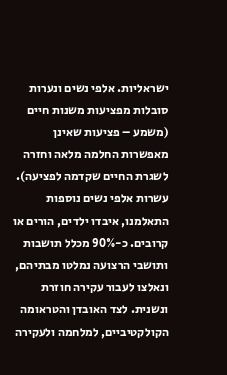ישראליות. אלפי נשים ונערות סובלות מפציעות משנות חיים (משמע – פציעות שאינן מאפשרות החלמה מלאה וחזרה לשגרת החיים שקדמה לפציעה). עשרות אלפי נשים נוספות התאלמנו, איבדו ילדים, הורים או קרובים. כ-90% מכלל תושבות ותושבי הרצועה נמלטו מבתיהם, ונאלצו לעבור עקירה חוזרת ונשנית. לצד האובדן והטראומה הקולקטיביים, למלחמה ולעקירה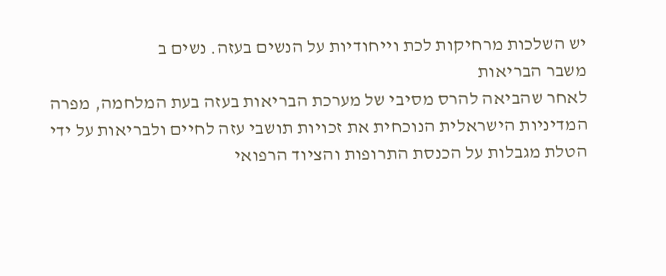יש השלכות מרחיקות לכת וייחודיות על הנשים בעזה. נשים ב
משבר הבריאות
לאחר שהביאה להרס מסיבי של מערכת הבריאות בעזה בעת המלחמה, מפרה המדיניות הישראלית הנוכחית את זכויות תושבי עזה לחיים ולבריאות על ידי הטלת מגבלות על הכנסת התרופות והציוד הרפואי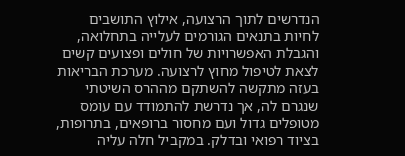הנדרשים לתוך הרצועה, אילוץ התושבים לחיות בתנאים הגורמים לעלייה בתחלואה, והגבלת האפשרויות של חולים ופצועים קשים לצאת לטיפול מחוץ לרצועה. מערכת הבריאות בעזה מתקשה להשתקם מההרס השיטתי שנגרם לה, אך נדרשת להתמודד עם עומס מטופלים גדול ועם מחסור ברופאים, בתרופות, בציוד רפואי ובדלק. במקביל חלה עליה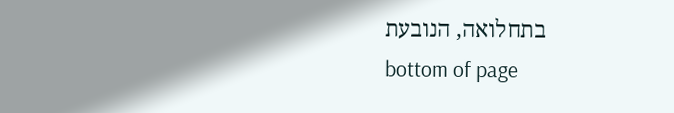בתחלואה, הנובעת
bottom of page